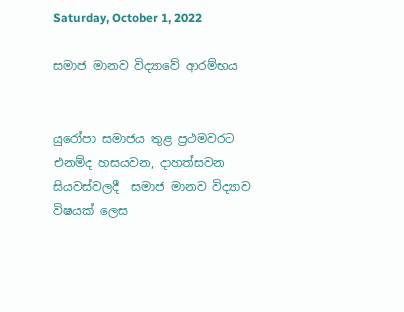Saturday, October 1, 2022

සමාජ මානව විද්‍යාවේ ආරම්භය


යුරෝපා සමාජය තුළ ප්‍රථමවරට එනම්ද හසයවන, දාහත්සවන සියවස්වලදී  සමාජ මානව විද්‍යාව විෂයක් ලෙස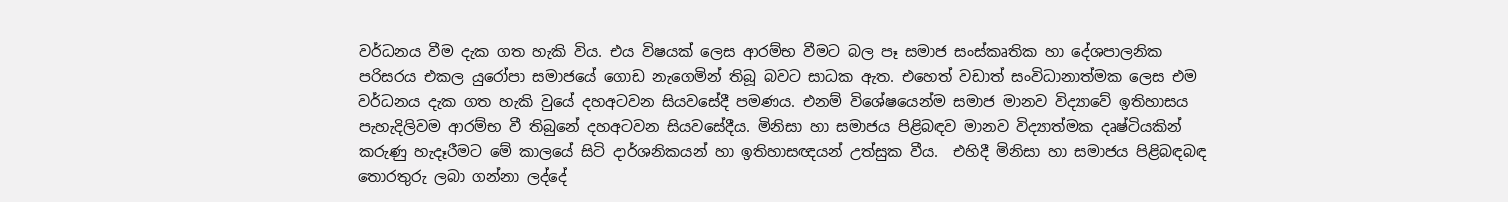වර්ධනය වීම දැක ගත හැකි විය. එය විෂයක් ලෙස ආරම්භ වීමට බල පෑ සමාජ සංස්කෘතික හා දේශපාලනික පරිසරය එකල යුරෝපා සමාජයේ ගොඩ නැගෙමින් තිබූ බවට සාධක ඇත. එහෙත් වඩාත් සංවිධානාත්මක ලෙස එම වර්ධනය දැක ගත හැකි වුයේ දහඅටවන සියවසේදී පමණය. එනම් විශේෂයෙන්ම සමාජ මානව විද්‍යාවේ ඉතිහාසය පැහැදිලිවම ආරම්භ වී තිබුනේ දහඅටවන සියවසේදීය. මිනිසා හා සමාජය පිළිබඳව මානව විද්‍යාත්මක දෘෂ්ටියකින් කරුණු හැදෑරීමට මේ කාලයේ සිටි දාර්ශනිකයන් හා ඉතිහාසඥයන් උත්සුක වීය.  එහිදී මිනිසා හා සමාජය පිළිබඳබඳ තොරතුරු ලබා ගන්නා ලද්දේ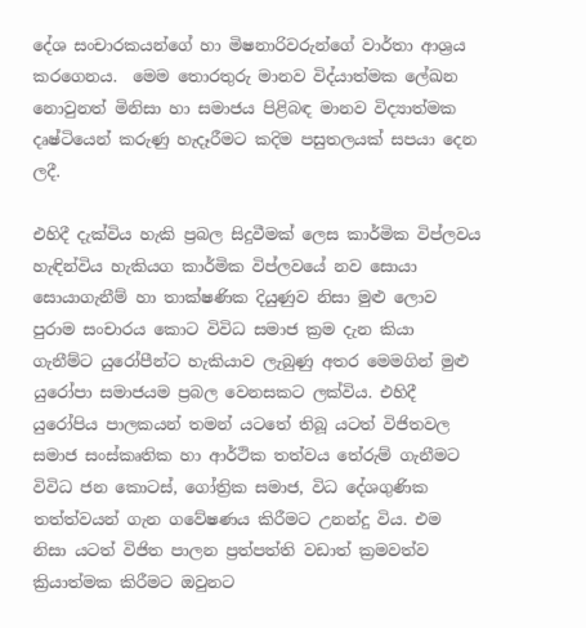දේශ සංචාරකයන්ගේ හා මිෂනාරිවරුන්ගේ වාර්තා ආශ්‍රය කරගෙනය.  මෙම තොරතුරු මානව විද්යාත්මක ලේඛන නොවුනත් මිනිසා හා සමාජය පිළිබඳ මානව විද්‍යාත්මක දෘෂ්ටියෙන් කරුණු හැදෑරීමට කදිම පසුතලයක් සපයා දෙන ලදී.

එහිදී දැක්විය හැකි ප්‍රබල සිදුවීමක් ලෙස කාර්මික විප්ලවය හැඳින්විය හැකියග කාර්මික විප්ලවයේ නව සොයා සොයාගැනීම් හා තාක්ෂණික දියුණුව නිසා මුළු ලොව පුරාම සංචාරය කොට විවිධ සමාජ ක්‍රම දැන කියා ගැනීම්ට යුරෝපීන්ට හැකියාව ලැබුණු අතර මෙමගින් මුළු යුරෝපා සමාජයම ප්‍රබල වෙනසකට ලක්විය. එහිදී යුරෝපිය පාලකයන් තමන් යටතේ තිබූ යටත් විජිතවල සමාජ සංස්කෘතික හා ආර්ථික තත්වය තේරුම් ගැනීමට විවිධ ජන කොටස්, ගෝත්‍රික සමාජ, විධ දේශගුණික තත්ත්වයන් ගැන ගවේෂණය කිරීමට උනන්දු විය. එම නිසා යටත් විජිත පාලන ප්‍රත්පත්ති වඩාත් ක්‍රමවත්ව ක්‍රියාත්මක කිරීමට ඔවුනට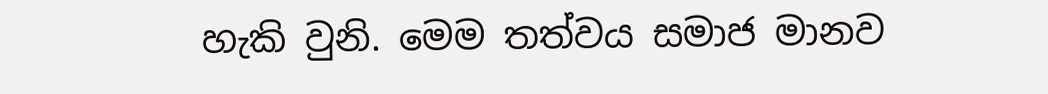හැකි වුනි. මෙම තත්වය සමාජ මානව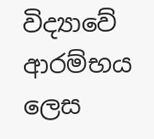විද්‍යාවේ ආරම්භය ලෙස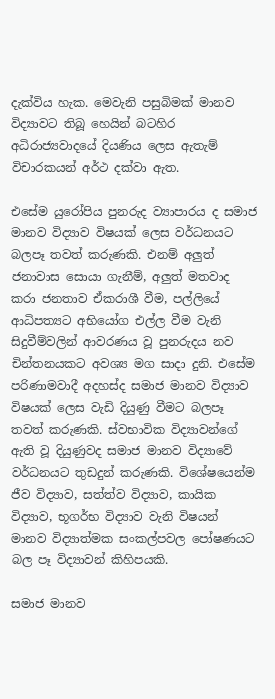දැක්විය හැක. මෙවැනි පසුබිමක් මානව විද්‍යාවට තිබූ හෙයින් බටහිර අධිරාජ්‍යවාදයේ දියණිය ලෙස ඇතැම් විචාරකයන් අර්ථ දක්වා ඇත.

එසේම යුරෝපිය පුනරුද ව්‍යාපාරය ද සමාජ මානව විද්‍යාව විෂයක් ලෙස වර්ධනයට බලපෑ තවත් කරුණකි. එනම් අලුත් ජනාවාස සොයා ගැනීම්, අලුත් මතවාද කරා ජනතාව ඒකරාශී වීම, පල්ලියේ ආධිපත්‍යට අභියෝග එල්ල වීම වැනි සිදුවීම්වලින් ආවරණය වූ පුනරුදය නව චින්තනයකට අවශ්‍ය මග සාදා දුනි. එසේම පරිණාමවාදී අදහස්ද සමාජ මානව විද්‍යාව විෂයක් ලෙස වැඩි දියුණු වීමට බලපෑ තවත් කරුණකි. ස්වභාවික විද්‍යාවන්ගේ ඇති වූ දියුණුවද සමාජ මානව විද්‍යාවේ වර්ධනයට තුඩදුන් කරුණකි. විශේෂයෙන්ම ජීව විද්‍යාව, සත්ත්ව විද්‍යාව, කායික විද්‍යාව, භූගර්භ විද්‍යාව වැනි විෂයන් මානව විද්‍යාත්මක සංකල්පවල පෝෂණයට බල පෑ විද්‍යාවන් කිහිපයකි.

සමාජ මානව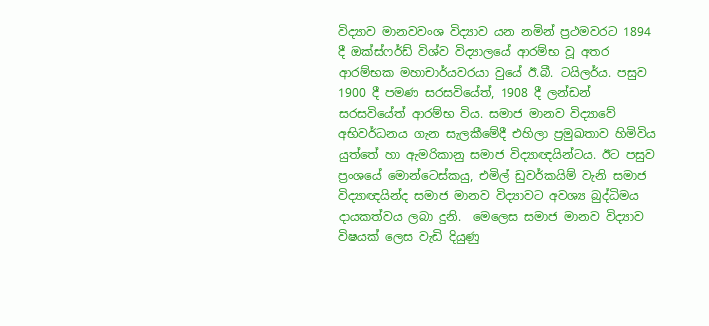විද්‍යාව මානවවංශ විද්‍යාව යන නමින් ප්‍රථමවරට 1894 දී ඔක්ස්ෆර්ඩ් විශ්ව විද්‍යාලයේ ආරම්භ වූ අතර ආරම්භක මහාචාර්යවරයා වුයේ ඊ.බී. ටයිලර්ය. පසුව 1900 දී පමණ සරසවියේත්, 1908 දී ලන්ඩන් සරසවියේත් ආරම්භ විය. සමාජ මානව විද්‍යාවේ අභිවර්ධනය ගැන සැලකීමේදී එහිලා ප්‍රමුඛතාව හිමිවිය යුත්තේ හා ඇමරිකානු සමාජ විද්‍යාඥයින්ටය. ඊට පසුව ප්‍රංශයේ මොන්ටෙස්කයු, එමිල් ඩුවර්කයිම් වැනි සමාජ විද්‍යාඥයින්ද සමාජ මානව විද්‍යාවට අවශ්‍ය බුද්ධිමය දායකත්වය ලබා දුනි.  මෙලෙස සමාජ මානව විද්‍යාව විෂයක් ලෙස වැඩි දියුණු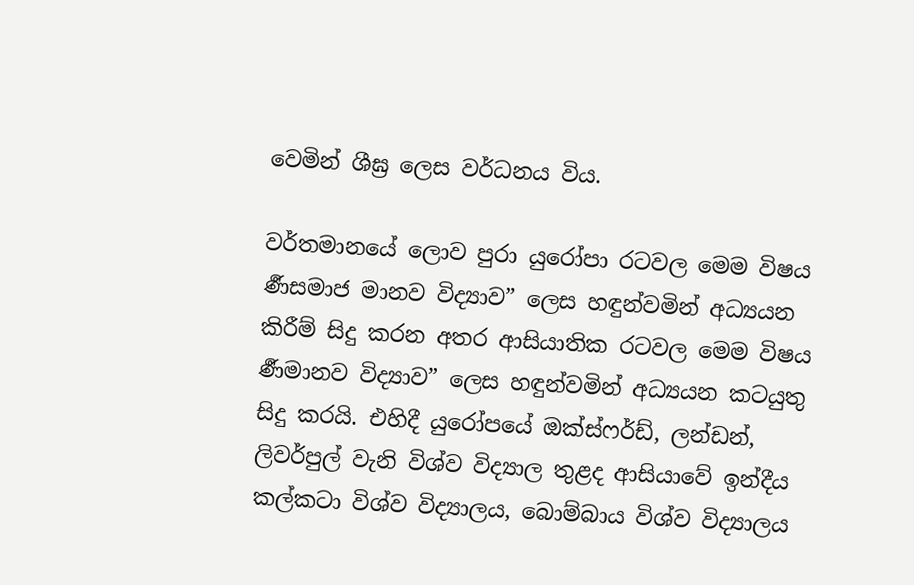වෙමින් ශීඝ්‍ර ලෙස වර්ධනය විය.

වර්තමානයේ ලොව පුරා යුරෝපා රටවල මෙම විෂය  ර්‍ණසමාජ මානව විද්‍යාව” ලෙස හඳුන්වමින් අධ්‍යයන කිරීම් සිදු කරන අතර ආසියාතික රටවල මෙම විෂය  ර්‍ණමානව විද්‍යාව” ලෙස හඳුන්වමින් අධ්‍යයන කටයුතු සිදු කරයි. එහිදී යුරෝපයේ ඔක්ස්ෆර්ඩ්, ලන්ඩන්, ලිවර්පුල් වැනි විශ්ව විද්‍යාල තුළද ආසියාවේ ඉන්දීය කල්කටා විශ්ව විද්‍යාලය, බොම්බාය විශ්ව විද්‍යාලය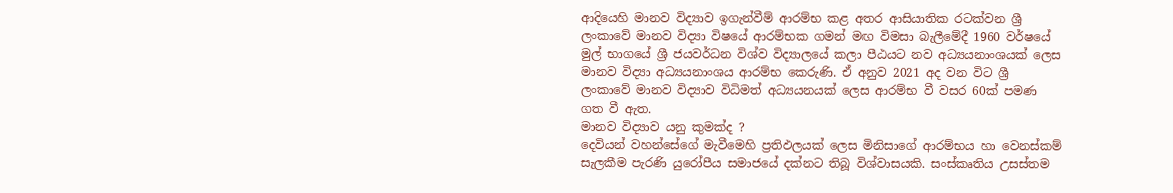ආදියෙහි මානව විද්‍යාව ඉගැන්වීම් ආරම්භ කළ අතර ආසියාතික රටක්වන ශ්‍රී ලංකාවේ මානව විද්‍යා විෂයේ ආරම්භක ගමන් මඟ විමසා බැලීමේදී 1960 වර්ෂයේ මුල් භාගයේ ශ්‍රී ජයවර්ධන විශ්ව විද්‍යාලයේ කලා පීඨයට නව අධ්‍යයනාංශයක් ලෙස මානව විද්‍යා අධ්‍යයනාංශය ආරම්භ කෙරුණි. ඒ අනුව 2021 අද වන විට ශ්‍රී ලංකාවේ මානව විද්‍යාව විධිමත් අධ්‍යයනයක් ලෙස ආරම්භ වී වසර 60ක් පමණ ගත වී ඇත.
මානව විද්‍යාව යනු කුමක්ද ?
දෙවියන් වහන්සේගේ මැවීමෙහි ප්‍රතිඵලයක් ලෙස මිනිසාගේ ආරම්භය හා වෙනස්කම් සැලකීම පැරණි යුරෝපීය සමාජයේ දක්නට තිබූ විශ්වාසයකි. සංස්කෘතිය උසස්තම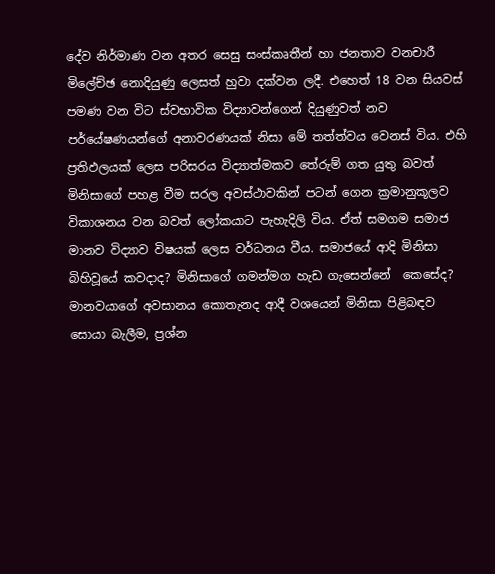දේව නිර්මාණ වන අතර සෙසු සංස්කෘතීන් හා ජනතාව වනචාරී මිලේච්ඡ නොදියුණු ලෙසත් හුවා දක්වන ලදී. එහෙත් 18 වන සියවස් පමණ වන විට ස්වභාවික විද්‍යාවන්ගෙන් දියුණුවත් නව පර්යේෂණයන්ගේ අනාවරණයක් නිසා මේ තත්ත්වය වෙනස් විය. එහි ප්‍රතිඵලයක් ලෙස පරිසරය විද්‍යාත්මකව තේරුම් ගත යුතු බවත් මිනිසාගේ පහළ වීම සරල අවස්ථාවකින් පටන් ගෙන ක්‍රමානුකූලව විකාශනය වන බවත් ලෝකයාට පැහැදිලි විය. ඒත් සමගම සමාජ මානව විද්‍යාව විෂයක් ලෙස වර්ධනය වීය. සමාජයේ ආදි මිනිසා බිහිවූයේ කවදාද? මිනිසාගේ ගමන්මග හැඩ ගැසෙන්නේ  කෙසේද? මානවයාගේ අවසානය කොතැනද ආදී වශයෙන් මිනිසා පිළිබඳව සොයා බැලීම, ප්‍රශ්න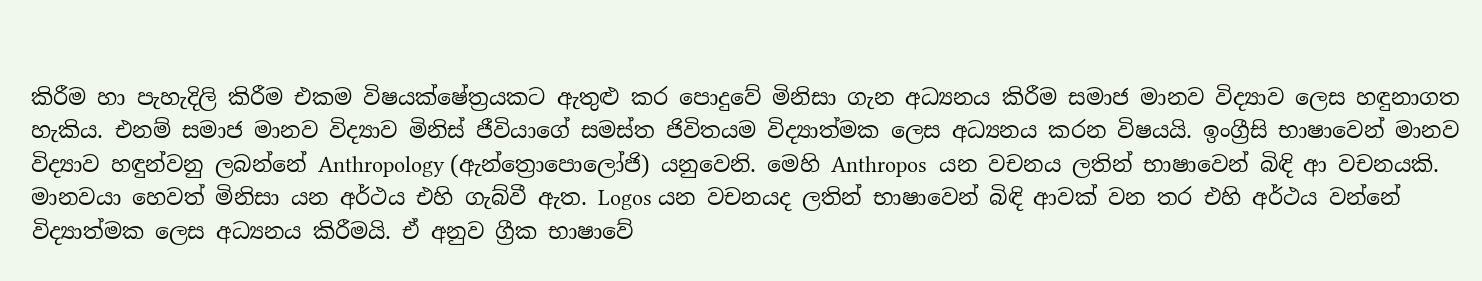කිරීම හා පැහැදිලි කිරීම එකම විෂයක්ෂේත්‍රයකට ඇතුළු කර පොදුවේ මිනිසා ගැන අධ්‍යනය කිරීම සමාජ මානව විද්‍යාව ලෙස හඳුනාගත හැකිය. එනම් සමාජ මානව විද්‍යාව මිනිස් ජීවියාගේ සමස්ත ජිවිතයම විද්‍යාත්මක ලෙස අධ්‍යනය කරන විෂයයි. ඉංග්‍රීසි භාෂාවෙන් මානව විද්‍යාව හඳුන්වනු ලබන්නේ Anthropology (ඇන්ත්‍රොපොලෝජි) යනුවෙනි. මෙහි Anthropos  යන වචනය ලතින් භාෂාවෙන් බිඳි ආ වචනයකි. මානවයා හෙවත් මිනිසා යන අර්ථය එහි ගැබ්වී ඇත. Logos යන වචනයද ලතින් භාෂාවෙන් බිඳි ආවක් වන තර එහි අර්ථය වන්නේ විද්‍යාත්මක ලෙස අධ්‍යනය කිරීමයි. ඒ අනුව ග්‍රීක භාෂාවේ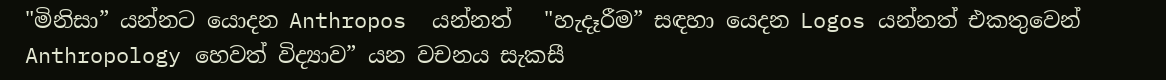"මිනිසා” යන්නට යොදන Anthropos  යන්නත්   "හැදෑරීම” සඳහා යෙදන Logos යන්නත් එකතුවෙන් Anthropology හෙවත් විද්‍යාව” යන වචනය සැකසී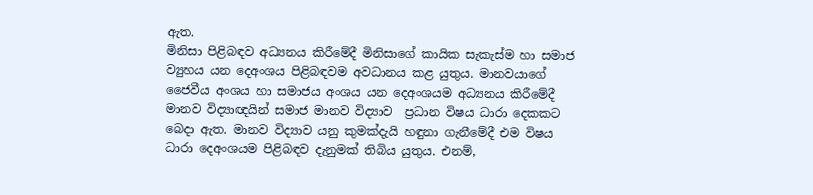ඇත.
මිනිසා පිළිබඳව අධ්‍යනය කිරීමේදී මිනිසාගේ කායික සැකැස්ම හා සමාජ ව්‍යුහය යන දෙඅංශය පිළිබඳවම අවධානය කළ යුතුය. මානවයාගේ ජෛවීය අංශය හා සමාජය අංශය යන දෙඅංශයම අධ්‍යනය කිරීමේදී මානව විද්‍යාඥයින් සමාජ මානව විද්‍යාව  ප්‍රධාන විෂය ධාරා දෙකකට බෙදා ඇත. මානව විද්‍යාව යනු කුමක්දැයි හඳුනා ගැනීමේදී එම විෂය ධාරා දෙඅංශයම පිළිබඳව දැනුමක් තිබිය යුතුය. එනම්,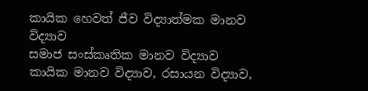කායික හෙවත් ජීව විද්‍යාත්මක මානව විද්‍යාව
සමාජ සංස්කෘතික මානව විද්‍යාව
කායික මානව විද්‍යාව, රසායන විද්‍යාව,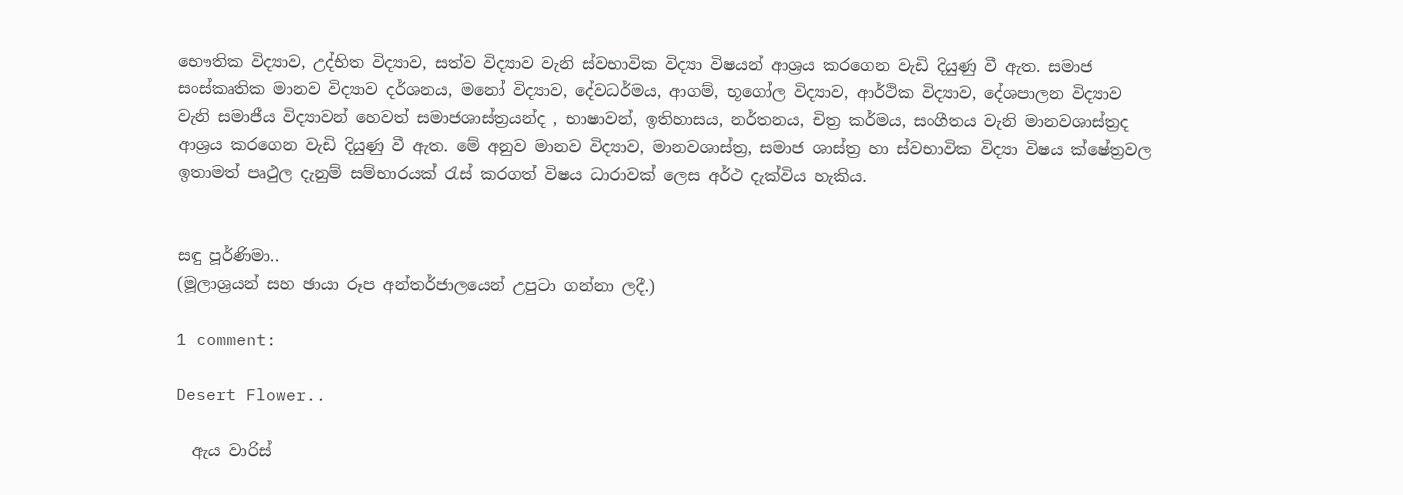භෞතික විද්‍යාව, උද්භිත විද්‍යාව, සත්ව විද්‍යාව වැනි ස්වභාවික විද්‍යා විෂයන් ආශ්‍රය කරගෙන වැඩි දියුණු වී ඇත. සමාජ සංස්කෘතික මානව විද්‍යාව දර්ශනය, මනෝ විද්‍යාව, දේවධර්මය, ආගම්, භූගෝල විද්‍යාව, ආර්ථික විද්‍යාව, දේශපාලන විද්‍යාව වැනි සමාජීය විද්‍යාවන් හෙවත් සමාජශාස්ත්‍රයන්ද , භාෂාවන්, ඉතිහාසය, නර්තනය, චිත්‍ර කර්මය, සංගීතය වැනි මානවශාස්ත්‍රද ආශ්‍රය කරගෙන වැඩි දියුණු වී ඇත. මේ අනුව මානව විද්‍යාව, මානවශාස්ත්‍ර, සමාජ ශාස්ත්‍ර හා ස්වභාවික විද්‍යා විෂය ක්ෂේත්‍රවල ඉතාමත් පෘථුල දැනුම් සම්භාරයක් රැස් කරගත් විෂය ධාරාවක් ලෙස අර්ථ දැක්විය හැකිය.


සඳු පූර්ණිමා..
(මූලාශ්‍රයන් සහ ඡායා රූප අන්තර්ජාලයෙන් උපුටා ගන්නා ලදී.)

1 comment:

Desert Flower..

  ඇය වාරිස්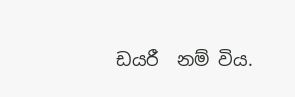ඩයරී  නම් විය.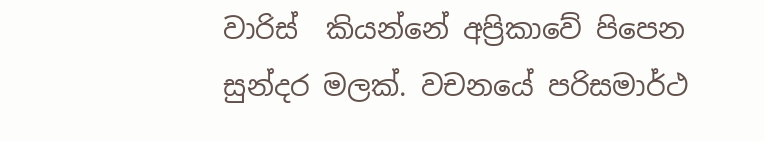වාරිස්  කියන්නේ අප්‍රිකාවේ පිපෙන සුන්දර මලක්. වචනයේ පරිසමාර්ථ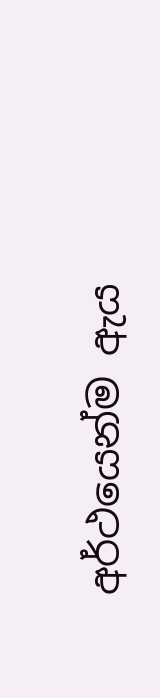අර්ථයෙන්ම ඇය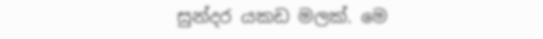සුන්දර යකඩ මලක්. මෙ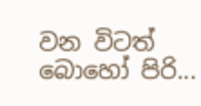වන විටත් බොහෝ පිරි...